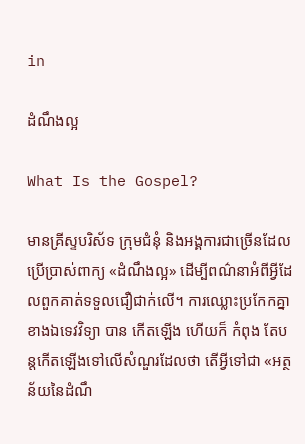in

ដំណឹងល្អ

What Is the Gospel?

មានគ្រីស្ទបរិស័ទ ក្រុមជំនុំ និងអង្គការជាច្រើនដែលប្រើប្រាស់ពាក្យ «ដំណឹងល្អ» ដើម្បីពណ៌នាអំពីអ្វីដែលពួកគាត់ទទួលជឿជាក់លើ។ ការឈ្លោះប្រកែកគ្នាខាងឯទេវវិទ្យា បាន កើតឡើង ហើយក៏ កំពុង តែបន្តកើតឡើងទៅលើសំណួរដែលថា តើអ្វីទៅជា «អត្ថន័យនៃដំណឹ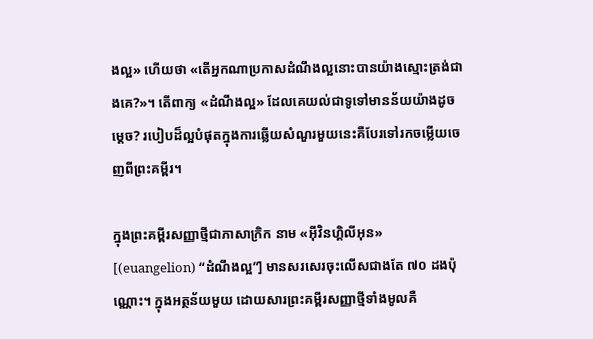ងល្អ» ហើយថា «តើអ្នកណាប្រកាសដំណឹងល្អនោះបានយ៉ាងស្មោះត្រង់ជាងគេ?»។ តើពាក្យ «ដំណឹងល្អ» ដែលគេយល់ជាទូទៅមានន័យយ៉ាងដូចម្ដេច? របៀបដ៏ល្អបំផុតក្នុងការឆ្លើយសំណួរមួយនេះគឺបែរទៅរកចម្លើយចេញពីព្រះគម្ពីរ។

ក្នុងព្រះគម្ពីរសញ្ញាថ្មីជាភាសាក្រិក នាម «អ៊ីវិនហ្គិលីអុន» [(euangelion) “ដំណឹងល្អ”] មានសរសេរចុះលើសជាងតែ ៧០ ដងប៉ុណ្ណោះ។ ក្នុងអត្ថន័យមួយ ដោយសារព្រះគម្ពីរសញ្ញាថ្មីទាំងមូលគឺ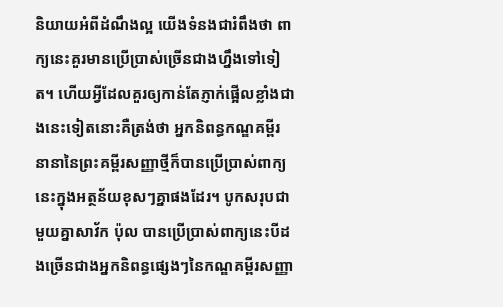និយាយអំពីដំណឹងល្អ យើងទំនងជារំពឹងថា ពាក្យនេះគួរមានប្រើប្រាស់ច្រើនជាងហ្នឹងទៅទៀត។ ហើយអ្វីដែលគួរឲ្យកាន់តែភ្ញាក់ផ្អើលខ្លាំងជាងនេះទៀតនោះគឺត្រង់ថា អ្នកនិពន្ធកណ្ឌគម្ពីរនានានៃព្រះគម្ពីរសញ្ញាថ្មីក៏បានប្រើប្រាស់ពាក្យនេះក្នុងអត្ថន័យខុសៗគ្នាផងដែរ។ បូកសរុបជាមួយគ្នាសាវ័ក ប៉ុល បានប្រើប្រាស់ពាក្យនេះបីដងច្រើនជាងអ្នកនិពន្ធផ្សេងៗនៃកណ្ឌគម្ពីរសញ្ញា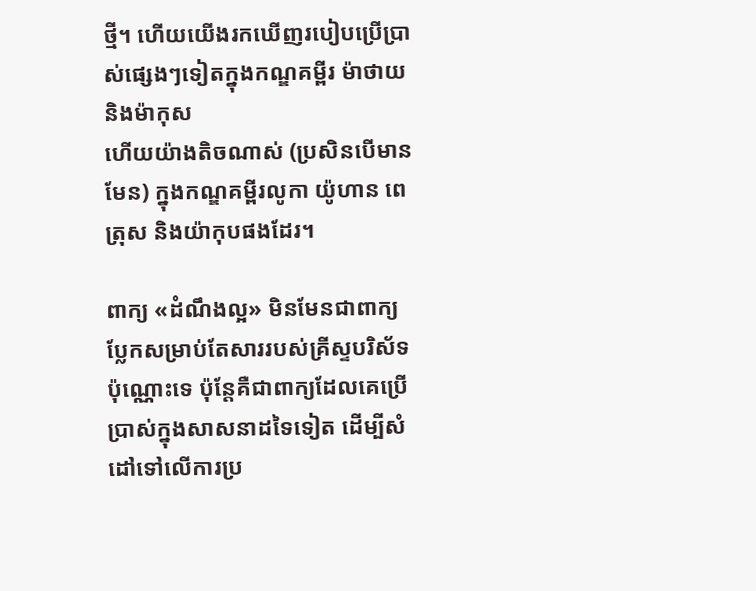ថ្មី។ ហើយយើងរកឃើញរបៀបប្រើប្រាស់ផ្សេងៗទៀតក្នុងកណ្ឌគម្ពីរ ម៉ាថាយ និងម៉ាកុស
ហើយយ៉ាងតិចណាស់ (ប្រសិនបើមានមែន) ក្នុងកណ្ឌគម្ពីរលូកា យ៉ូហាន ពេត្រុស និងយ៉ាកុបផងដែរ។

ពាក្យ «ដំណឹងល្អ» មិនមែនជាពាក្យប្លែកសម្រាប់តែសាររបស់គ្រីស្ទបរិស័ទប៉ុណ្ណោះទេ ប៉ុន្តែគឺជាពាក្យដែលគេប្រើប្រាស់ក្នុងសាសនាដទៃទៀត ដើម្បីសំដៅទៅលើការប្រ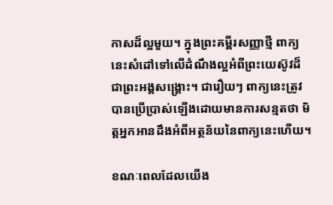កាសដ៏ល្អមួយ។ ក្នុងព្រះគម្ពីរសញ្ញាថ្មី ពាក្យនេះសំដៅទៅលើដំណឹងល្អអំពីព្រះយេស៊ូវដ៏ជាព្រះអង្គសង្គ្រោះ។ ជារឿយៗ ពាក្យនេះត្រូវបានប្រើប្រាស់ឡើងដោយមានការសន្មតថា មិត្តអ្នកអានដឹងអំពីអត្ថន័យនៃពាក្យនេះហើយ។

ខណៈពេលដែលយើង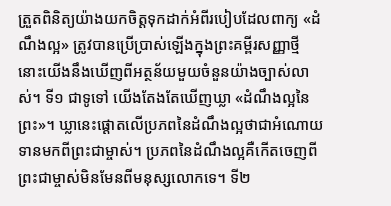ត្រួតពិនិត្យយ៉ាងយកចិត្តទុកដាក់អំពីរបៀបដែលពាក្យ «ដំណឹងល្អ» ត្រូវបានប្រើប្រាស់ឡើងក្នុងព្រះគម្ពីរសញ្ញាថ្មី នោះយើងនឹងឃើញពីអត្ថន័យមួយចំនួនយ៉ាងច្បាស់លាស់។ ទី១ ជាទូទៅ យើងតែងតែឃើញឃ្លា «ដំណឹងល្អនៃព្រះ»។ ឃ្លានេះផ្ដោតលើប្រភពនៃដំណឹងល្អថាជាអំណោយទានមកពីព្រះជាម្ចាស់។ ប្រភពនៃដំណឹងល្អគឺកើតចេញពីព្រះជាម្ចាស់មិនមែនពីមនុស្សលោកទេ។ ទី២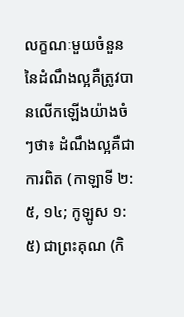លក្ខណៈមួយចំនួននៃដំណឹងល្អគឺត្រូវបានលើកឡើងយ៉ាងចំៗថា៖ ដំណឹងល្អគឺជាការពិត (កាឡាទី ២:៥, ១៤; កូឡូស ១:៥) ជាព្រះគុណ (កិ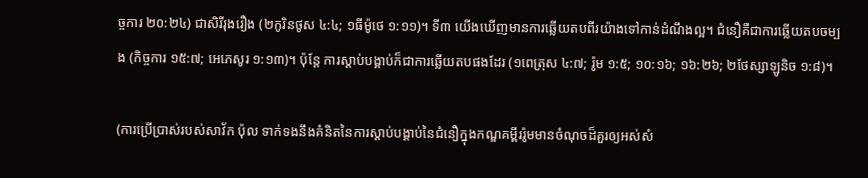ច្ចការ ២០:២៤) ជាសិរីរុងរឿង (២កូរិនថូស ៤:៤; ១ធីម៉ូថេ ១:១១)។ ទី៣ យើងឃើញមានការឆ្លើយតបពីរយ៉ាងទៅកាន់ដំណឹងល្អ។ ជំនឿគឺជាការឆ្លើយតបចម្បង (កិច្ចការ ១៥:៧; អេភេសូរ ១:១៣)។ ប៉ុន្តែ ការស្តាប់បង្គាប់ក៏ជាការឆ្លើយតបផងដែរ (១ពេត្រុស ៤:៧; រ៉ូម ១:៥; ១០:១៦; ១៦:២៦; ២ថែស្សាឡូនិច ១:៨)។

(ការប្រើប្រាស់របស់សាវ័ក ប៉ុល ទាក់ទងនឹងគំនិតនៃការស្ដាប់បង្គាប់នៃជំនឿក្នុងកណ្ឌគម្ពីររ៉ូមមានចំណុចដ៏គួរឲ្យអស់សំ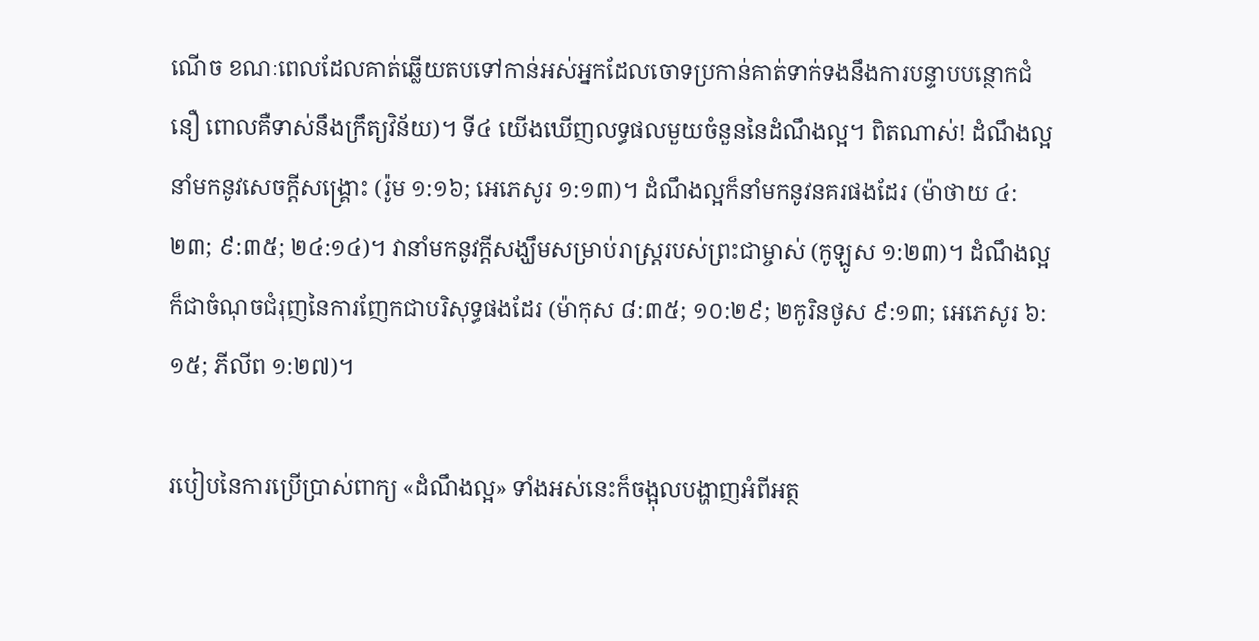ណើច ខណៈពេលដែលគាត់ឆ្លើយតបទៅកាន់អស់អ្នកដែលចោទប្រកាន់គាត់ទាក់ទងនឹងការបន្ទាបបន្ថោកជំនឿ ពោលគឺទាស់នឹងក្រឹត្យវិន័យ)។ ទី៤ យើងឃើញលទ្ធផលមួយចំនួននៃដំណឹងល្អ។ ពិតណាស់! ដំណឹងល្អនាំមកនូវសេចក្ដីសង្គ្រោះ (រ៉ូម ១:១៦; អេភេសូរ ១:១៣)។ ដំណឹងល្អក៏នាំមកនូវនគរផងដែរ (ម៉ាថាយ ៤:២៣; ៩:៣៥; ២៤:១៤)។ វានាំមកនូវក្ដីសង្ឃឹមសម្រាប់រាស្ត្ររបស់ព្រះជាម្ចាស់ (កូឡូស ១:២៣)។ ដំណឹងល្អក៏ជាចំណុចជំរុញនៃការញែកជាបរិសុទ្ធផងដែរ (ម៉ាកុស ៨:៣៥; ១០:២៩; ២កូរិនថូស ៩:១៣; អេភេសូរ ៦:១៥; ភីលីព ១:២៧)។

របៀបនៃការប្រើប្រាស់ពាក្យ «ដំណឹងល្អ» ទាំងអស់នេះក៏ចង្អុលបង្ហាញអំពីអត្ថ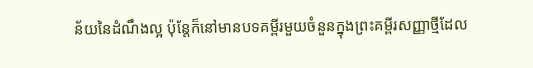ន័យនៃដំណឹងល្អ ប៉ុន្តែក៏នៅមានបទគម្ពីរមួយចំនួនក្នុងព្រះគម្ពីរសញ្ញាថ្មីដែល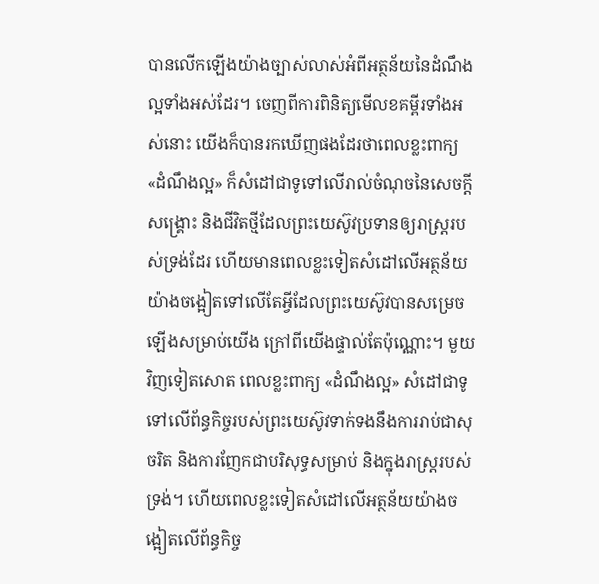បានលើកឡើងយ៉ាងច្បាស់លាស់អំពីអត្ថន័យនៃដំណឹងល្អទាំងអស់ដែរ។ ចេញពីការពិនិត្យមើលខគម្ពីរទាំងអស់នោះ យើងក៏បានរកឃើញផងដែរថាពេលខ្លះពាក្យ «ដំណឹងល្អ» ក៏សំដៅជាទូទៅលើរាល់ចំណុចនៃសេចក្ដីសង្គ្រោះ និងជីវិតថ្មីដែលព្រះយេស៊ូវប្រទានឲ្យរាស្ត្ររបស់ទ្រង់ដែរ ហើយមានពេលខ្លះទៀតសំដៅលើអត្ថន័យយ៉ាងចង្អៀតទៅលើតែអ្វីដែលព្រះយេស៊ូវបានសម្រេចឡើងសម្រាប់យើង ក្រៅពីយើងផ្ទាល់តែប៉ុណ្ណោះ។ មួយវិញទៀតសោត ពេលខ្លះពាក្យ «ដំណឹងល្អ» សំដៅជាទូទៅលើព័ន្ធកិច្ចរបស់ព្រះយេស៊ូវទាក់ទងនឹងការរាប់ជាសុចរិត និងការញែកជាបរិសុទ្ធសម្រាប់ និងក្នុងរាស្ត្ររបស់ទ្រង់។ ហើយពេលខ្លះទៀតសំដៅលើអត្ថន័យយ៉ាងចង្អៀតលើព័ន្ធកិច្ច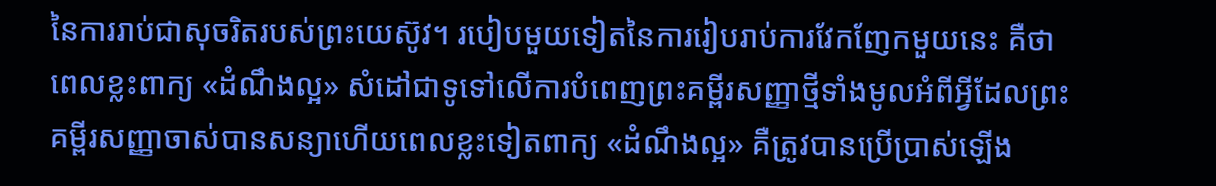នៃការរាប់ជាសុចរិតរបស់ព្រះយេស៊ូវ។ របៀបមួយទៀតនៃការរៀបរាប់ការវែកញែកមួយនេះ គឺថាពេលខ្លះពាក្យ «ដំណឹងល្អ» សំដៅជាទូទៅលើការបំពេញព្រះគម្ពីរសញ្ញាថ្មីទាំងមូលអំពីអ្វីដែលព្រះគម្ពីរសញ្ញាចាស់បានសន្យាហើយពេលខ្លះទៀតពាក្យ «ដំណឹងល្អ» គឺត្រូវបានប្រើប្រាស់ឡើង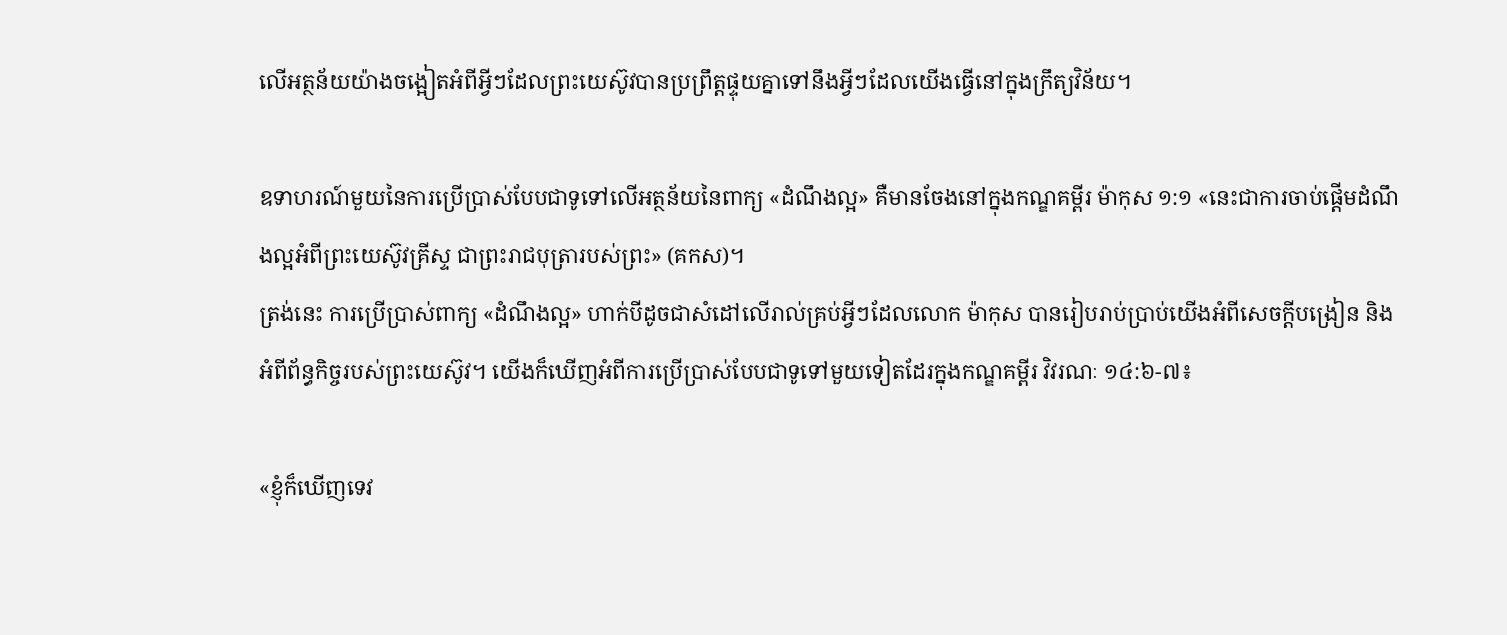លើអត្ថន័យយ៉ាងចង្អៀតអំពីអ្វីៗដែលព្រះយេស៊ូវបានប្រព្រឹត្តផ្ទុយគ្នាទៅនឹងអ្វីៗដែលយើងធ្វើនៅក្នុងក្រឹត្យវិន័យ។

ឧទាហរណ៍មួយនៃការប្រើប្រាស់បែបជាទូទៅលើអត្ថន័យនៃពាក្យ «ដំណឹងល្អ» គឺមានចែងនៅក្នុងកណ្ឌគម្ពីរ ម៉ាកុស ១:១ «នេះជាការចាប់ផ្ដើមដំណឹងល្អអំពីព្រះយេស៊ូវគ្រីស្ទ ជាព្រះរាជបុត្រារបស់ព្រះ» (គកស)។
ត្រង់នេះ ការប្រើប្រាស់ពាក្យ «ដំណឹងល្អ» ហាក់បីដូចជាសំដៅលើរាល់គ្រប់អ្វីៗដែលលោក ម៉ាកុស បានរៀបរាប់ប្រាប់យើងអំពីសេចក្ដីបង្រៀន និងអំពីព័ន្ធកិច្ចរបស់ព្រះយេស៊ូវ។ យើងក៏ឃើញអំពីការប្រើប្រាស់បែបជាទូទៅមួយទៀតដែរក្នុងកណ្ឌគម្ពីរ វិវរណៈ ១៤:៦-៧៖

«ខ្ញុំក៏ឃើញទេវ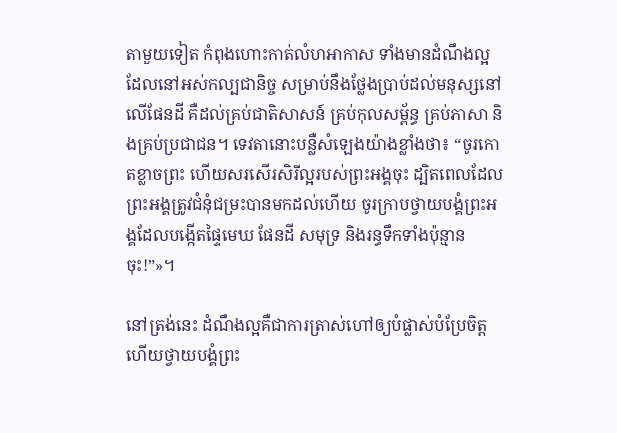តាមួយទៀត កំពុងហោះកាត់លំហអាកាស ទាំងមានដំណឹងល្អដែលនៅអស់កល្បជានិច្ច សម្រាប់នឹងថ្លែងប្រាប់ដល់មនុស្សនៅលើផែនដី គឺដល់គ្រប់ជាតិសាសន៍ គ្រប់កុលសម្ព័ន្ធ គ្រប់ភាសា និងគ្រប់ប្រជាជន។ ទេវតានោះបន្លឺសំឡេងយ៉ាងខ្លាំងថា៖ “ចូរកោតខ្លាចព្រះ ហើយសរសើរសិរីល្អរបស់ព្រះអង្គចុះ ដ្បិតពេលដែលព្រះអង្គត្រូវជំនុំជម្រះបានមកដល់ហើយ ចូរក្រាបថ្វាយបង្គំព្រះអង្គដែលបង្កើតផ្ទៃមេឃ ផែនដី សមុទ្រ និងរន្ធទឹកទាំងប៉ុន្មានចុះ!”»។

នៅត្រង់នេះ ដំណឹងល្អគឺជាការត្រាស់ហៅឲ្យបំផ្លាស់បំប្រែចិត្ត ហើយថ្វាយបង្គំព្រះ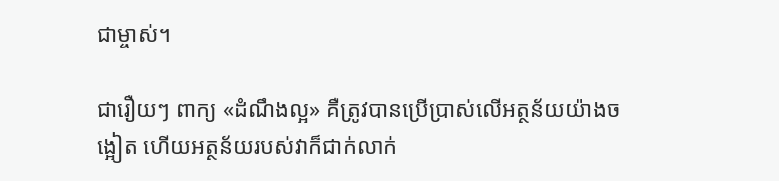ជាម្ចាស់។

ជារឿយៗ ពាក្យ «ដំណឹងល្អ» គឺត្រូវបានប្រើប្រាស់លើអត្ថន័យយ៉ាងចង្អៀត ហើយអត្ថន័យរបស់វាក៏ជាក់លាក់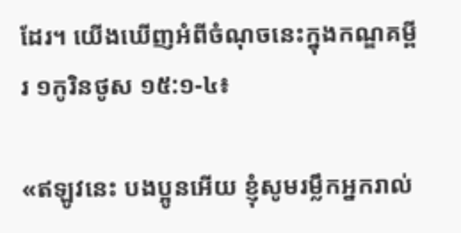ដែរ។ យើងឃើញអំពីចំណុចនេះក្នុងកណ្ឌគម្ពីរ ១កូរិនថូស ១៥:១-៤៖

«ឥឡូវនេះ បងប្អូនអើយ ខ្ញុំសូមរម្លឹកអ្នករាល់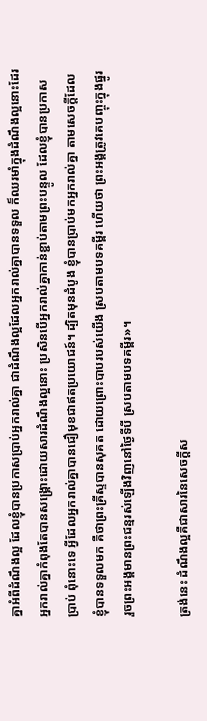គ្នាអំពីដំណឹងល្អ ដែលខ្ញុំបានប្រកាសប្រាប់អ្នករាល់គ្នា ជាដំណឹងល្អដែលអ្នករាល់គ្នាបានទទួល ក៏ឈរមាំក្នុងដំណឹងល្អនោះដែរ អ្នករាល់គ្នាកំពុងតែបានសង្គ្រោះដោយសារដំណឹងល្អនោះ ប្រសិនបើអ្នករាល់គ្នាកាន់ខ្ជាប់តាមព្រះបន្ទូល ដែលខ្ញុំបានប្រកាសប្រាប់ ពុំនោះទេ អ្វីដែលអ្នករាល់គ្នាបានជឿមុខជាឥតប្រយោជន៍។ ដ្បិតមុនដំបូង ខ្ញុំបានប្រាប់មកអ្នករាល់គ្នា តាមសេចក្តីដែលខ្ញុំបានទទួលមក គឺថាព្រះគ្រីស្ទបានសុគត ដោយព្រោះបាបរបស់យើង ស្របតាមបទគម្ពីរ ហើយថា ព្រះអង្គត្រូវគេបញ្ចុះក្នុងផ្នូរ រួចព្រះអង្គមានព្រះជន្មរស់ឡើងវិញនៅថ្ងៃទីបី ស្របតាមបទគម្ពីរ»។

ត្រង់នេះ ដំណឹងល្អគឺជាសារនៃសេចក្ដីស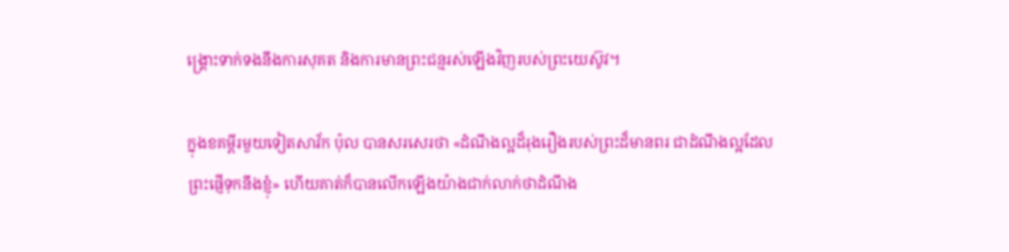ង្គ្រោះទាក់ទងនឹងការសុគត និងការមានព្រះជន្មរស់ឡើងវិញរបស់ព្រះយេស៊ូវ។

ក្នុងខគម្ពីរមួយទៀតសាវ័ក ប៉ុល បានសរសេរថា «ដំណឹងល្អដ៏រុងរឿងរបស់ព្រះដ៏មានពរ ជាដំណឹងល្អដែលព្រះផ្ញើទុកនឹងខ្ញុំ» ហើយគាត់ក៏បានលើកឡើងយ៉ាងជាក់លាក់ថាដំណឹង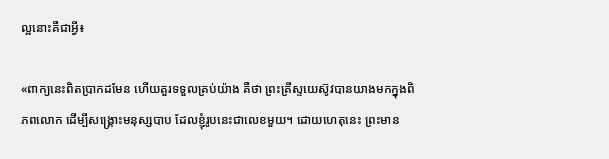ល្អនោះគឺជាអ្វី៖

«ពាក្យនេះពិតប្រាកដមែន ហើយគួរទទួលគ្រប់យ៉ាង គឺថា ព្រះគ្រីស្ទយេស៊ូវបានយាងមកក្នុងពិភពលោក ដើម្បីសង្គ្រោះមនុស្សបាប ដែលខ្ញុំរូបនេះជាលេខមួយ។ ដោយហេតុនេះ ព្រះមាន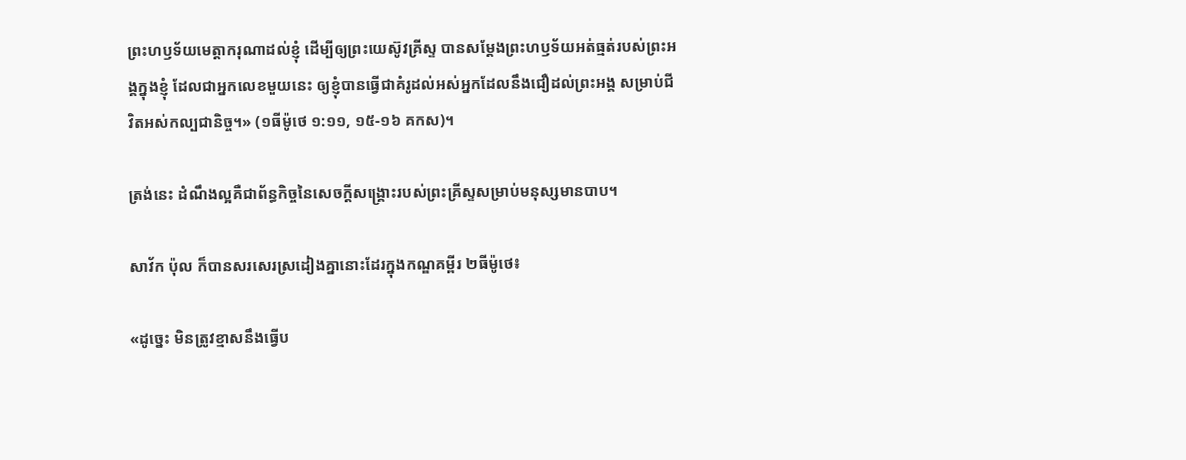ព្រះហឫទ័យមេត្តាករុណាដល់ខ្ញុំ ដើម្បីឲ្យព្រះយេស៊ូវគ្រីស្ទ បានសម្ដែងព្រះហឫទ័យអត់ធ្មត់របស់ព្រះអង្គក្នុងខ្ញុំ ដែលជាអ្នកលេខមួយនេះ ឲ្យខ្ញុំបានធ្វើជាគំរូដល់អស់អ្នកដែលនឹងជឿដល់ព្រះអង្គ សម្រាប់ជីវិតអស់កល្បជានិច្ច។» (១ធីម៉ូថេ ១:១១, ១៥-១៦ គកស)។

ត្រង់នេះ ដំណឹងល្អគឺជាព័ន្ធកិច្ចនៃសេចក្ដីសង្គ្រោះរបស់ព្រះគ្រីស្ទសម្រាប់មនុស្សមានបាប។

សាវ័ក ប៉ុល ក៏បានសរសេរស្រដៀងគ្នានោះដែរក្នុងកណ្ឌគម្ពីរ ២ធីម៉ូថេ៖

«ដូច្នេះ មិនត្រូវខ្មាសនឹងធ្វើប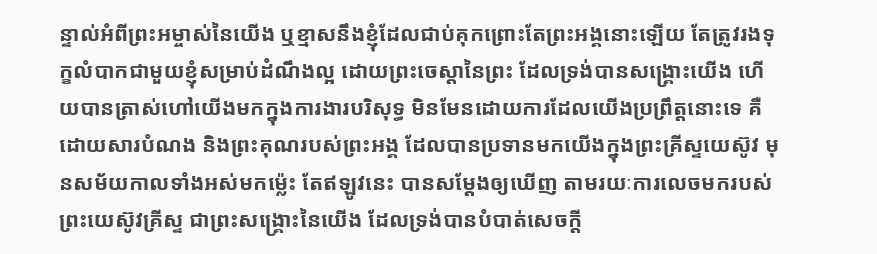ន្ទាល់អំពីព្រះអម្ចាស់នៃយើង ឬខ្មាសនឹងខ្ញុំដែលជាប់គុកព្រោះតែព្រះអង្គនោះឡើយ តែត្រូវរងទុក្ខលំបាកជាមួយខ្ញុំសម្រាប់ដំណឹងល្អ ដោយព្រះចេស្ដានៃព្រះ ដែលទ្រង់បានសង្គ្រោះយើង ហើយបានត្រាស់ហៅយើងមកក្នុងការងារបរិសុទ្ធ មិនមែនដោយការដែលយើងប្រព្រឹត្តនោះទេ គឺដោយសារបំណង និងព្រះគុណរបស់ព្រះអង្គ ដែលបានប្រទានមកយើងក្នុងព្រះគ្រីស្ទយេស៊ូវ មុនសម័យកាលទាំងអស់មកម៉្លេះ តែឥឡូវនេះ បានសម្ដែងឲ្យឃើញ តាមរយៈការលេចមករបស់ព្រះយេស៊ូវគ្រីស្ទ ជាព្រះសង្គ្រោះនៃយើង ដែលទ្រង់បានបំបាត់សេចក្ដី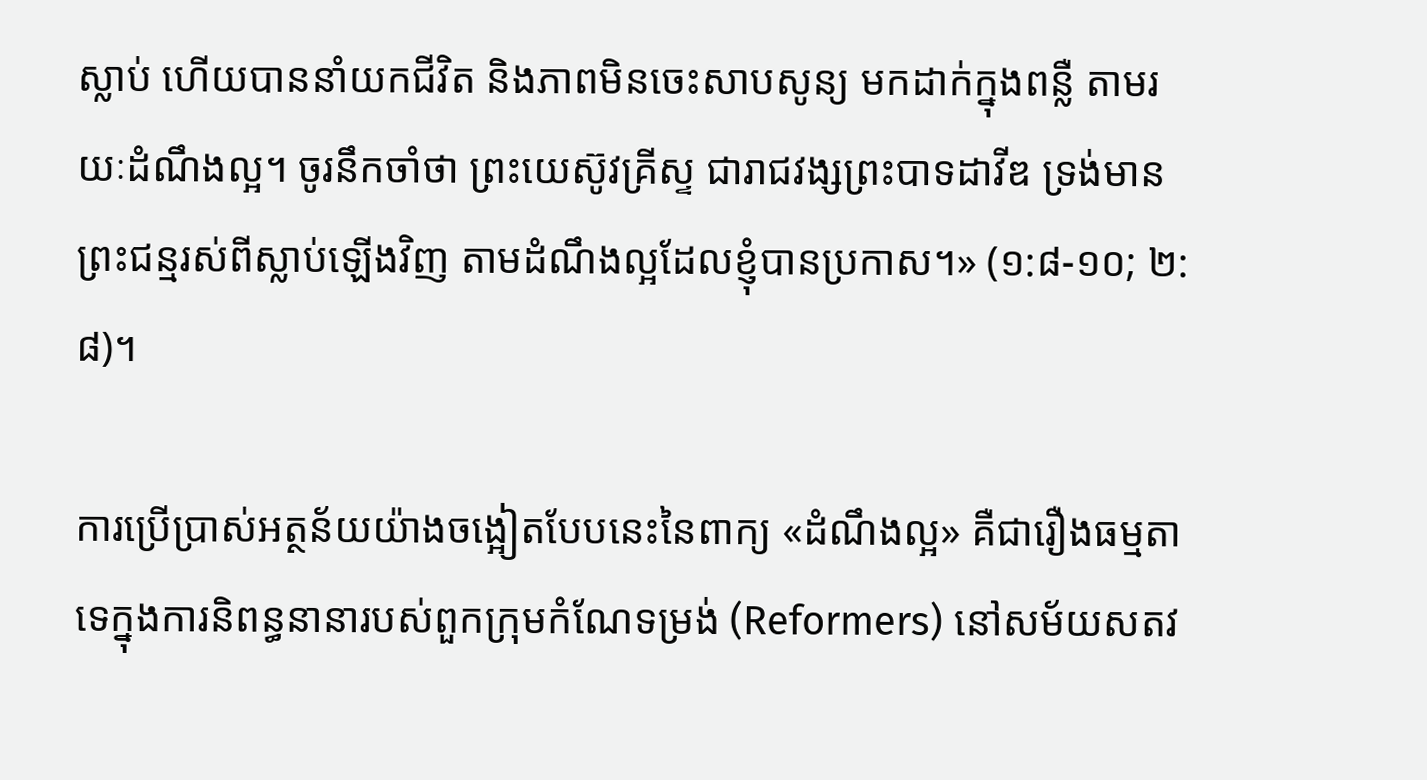ស្លាប់ ហើយបាននាំយកជីវិត និងភាពមិនចេះសាបសូន្យ មកដាក់ក្នុងពន្លឺ តាមរយៈដំណឹងល្អ។ ចូរនឹកចាំថា ព្រះយេស៊ូវគ្រីស្ទ ជារាជវង្សព្រះបាទដាវីឌ ទ្រង់មានព្រះជន្មរស់ពីស្លាប់ឡើងវិញ តាមដំណឹងល្អដែលខ្ញុំបានប្រកាស។» (១:៨-១០; ២:៨)។

ការប្រើប្រាស់អត្ថន័យយ៉ាងចង្អៀតបែបនេះនៃពាក្យ «ដំណឹងល្អ» គឺជារឿងធម្មតាទេក្នុងការនិពន្ធនានារបស់ពួកក្រុមកំណែទម្រង់ (Reformers) នៅសម័យសតវ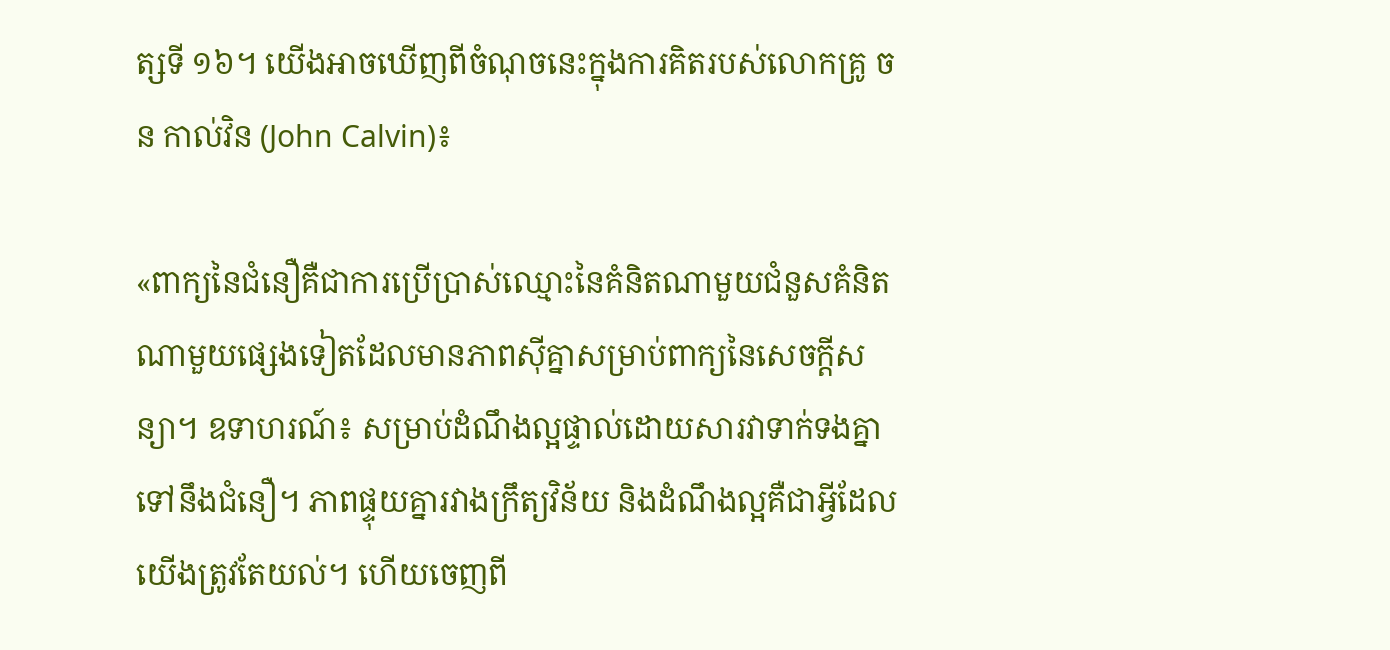ត្សទី ១៦។ យើងអាចឃើញពីចំណុចនេះក្នុងការគិតរបស់លោកគ្រូ ចន កាល់វិន (John Calvin)៖

«ពាក្យនៃជំនឿគឺជាការប្រើប្រាស់ឈ្មោះនៃគំនិតណាមួយជំនួសគំនិតណាមួយផ្សេងទៀតដែលមានភាពស៊ីគ្នាសម្រាប់ពាក្យនៃសេចក្ដីសន្យា។ ឧទាហរណ៍៖ សម្រាប់ដំណឹងល្អផ្ទាល់ដោយសារវាទាក់ទងគ្នាទៅនឹងជំនឿ។ ភាពផ្ទុយគ្នារវាងក្រឹត្យវិន័យ និងដំណឹងល្អគឺជាអ្វីដែលយើងត្រូវតែយល់។ ហើយចេញពី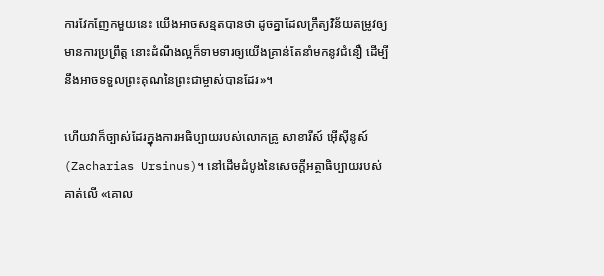ការវែកញែកមួយនេះ យើងអាចសន្មតបានថា ដូចគ្នាដែលក្រឹត្យវិន័យតម្រូវឲ្យមានការប្រព្រឹត្ត នោះដំណឹងល្អក៏ទាមទារឲ្យយើងគ្រាន់តែនាំមកនូវជំនឿ ដើម្បីនឹងអាចទទួលព្រះគុណនៃព្រះជាម្ចាស់បានដែរ»។

ហើយវាក៏ច្បាស់ដែរក្នុងការអធិប្បាយរបស់លោកគ្រូ សាខារីស៍ អ៊ើស៊ីនូស៍ (Zacharias Ursinus)។ នៅដើមដំបូងនៃសេចក្ដីអត្ថាធិប្បាយរបស់គាត់លើ «គោល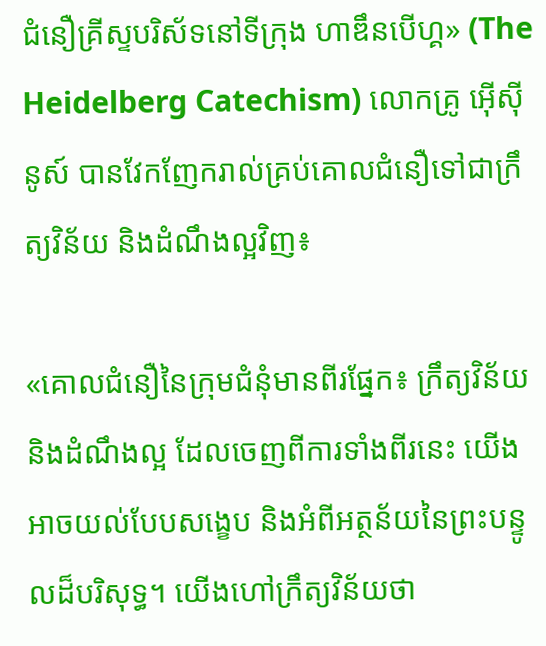ជំនឿគ្រីស្ទបរិស័ទនៅទីក្រុង ហាឌឹនបើហ្គ» (The Heidelberg Catechism) លោកគ្រូ អ៊ើស៊ីនូស៍ បានវែកញែករាល់គ្រប់គោលជំនឿទៅជាក្រឹត្យវិន័យ និងដំណឹងល្អវិញ៖

«គោលជំនឿនៃក្រុមជំនុំមានពីរផ្នែក៖ ក្រឹត្យវិន័យ និងដំណឹងល្អ ដែលចេញពីការទាំងពីរនេះ យើងអាចយល់បែបសង្ខេប និងអំពីអត្ថន័យនៃព្រះបន្ទូលដ៏បរិសុទ្ធ។ យើងហៅក្រឹត្យវិន័យថា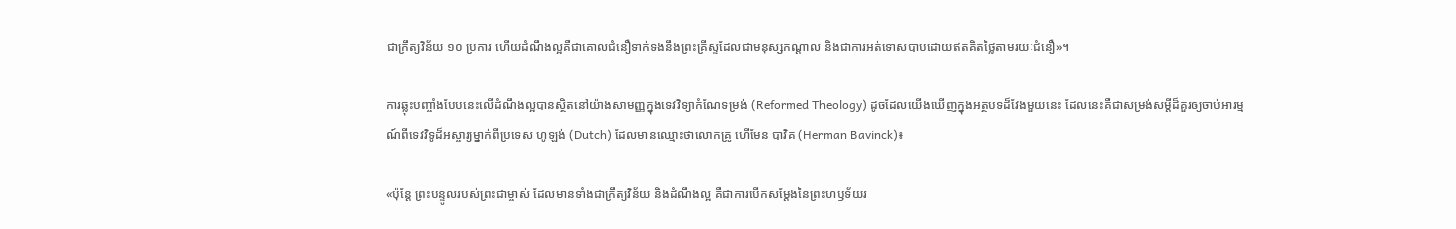ជាក្រឹត្យវិន័យ ១០ ប្រការ ហើយដំណឹងល្អគឺជាគោលជំនឿទាក់ទងនឹងព្រះគ្រីស្ទដែលជាមនុស្សកណ្ដាល និងជាការអត់ទោសបាបដោយឥតគិតថ្លៃតាមរយៈជំនឿ»។

ការឆ្លុះបញ្ចាំងបែបនេះលើដំណឹងល្អបានស្ថិតនៅយ៉ាងសាមញ្ញក្នុងទេវវិទ្យាកំណែទម្រង់ (Reformed Theology) ដូចដែលយើងឃើញក្នុងអត្ថបទដ៏វែងមួយនេះ ដែលនេះគឺជាសម្រង់សម្ដីដ៏គួរឲ្យចាប់អារម្មណ៍ពីទេវវិទូដ៏អស្ចារ្យម្នាក់ពីប្រទេស ហូឡង់ (Dutch) ដែលមានឈ្មោះថាលោកគ្រូ ហើមែន បាវិគ (Herman Bavinck)៖

«ប៉ុន្តែ ព្រះបន្ទូលរបស់ព្រះជាម្ចាស់ ដែលមានទាំងជាក្រឹត្យវិន័យ និងដំណឹងល្អ គឺជាការបើកសម្ដែងនៃព្រះហឫទ័យរ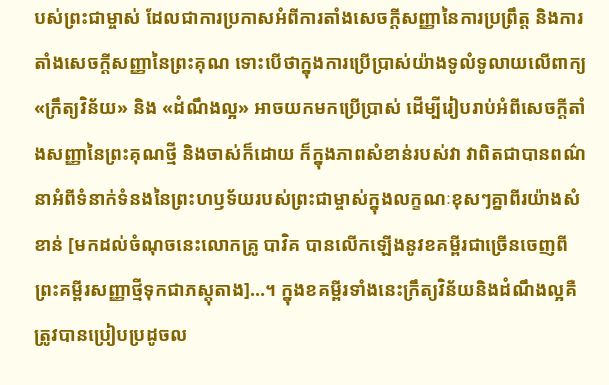បស់ព្រះជាម្ចាស់ ដែលជាការប្រកាសអំពីការតាំងសេចក្ដីសញ្ញានៃការប្រព្រឹត្ត និងការតាំងសេចក្ដីសញ្ញានៃព្រះគុណ ទោះបើថាក្នុងការប្រើប្រាស់យ៉ាងទូលំទូលាយលើពាក្យ «ក្រឹត្យវិន័យ» និង «ដំណឹងល្អ» អាចយកមកប្រើប្រាស់ ដើម្បីរៀបរាប់អំពីសេចក្ដីតាំងសញ្ញានៃព្រះគុណថ្មី និងចាស់ក៏ដោយ ក៏ក្នុងភាពសំខាន់របស់វា វាពិតជាបានពណ៌នាអំពីទំនាក់ទំនងនៃព្រះហឫទ័យរបស់ព្រះជាម្ចាស់ក្នុងលក្ខណៈខុសៗគ្នាពីរយ៉ាងសំខាន់ [មកដល់ចំណុចនេះលោកគ្រូ បាវិគ បានលើកឡើងនូវខគម្ពីរជាច្រើនចេញពីព្រះគម្ពីរសញ្ញាថ្មីទុកជាភស្តុតាង]…។ ក្នុងខគម្ពីរទាំងនេះក្រឹត្យវិន័យនិងដំណឹងល្អគឺត្រូវបានប្រៀបប្រដូចល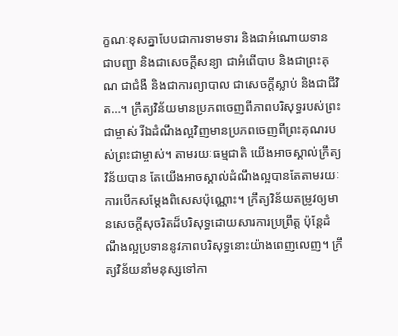ក្ខណៈខុសគ្នាបែបជាការទាមទារ និងជាអំណោយទាន ជាបញ្ជា និងជាសេចក្ដីសន្យា ជាអំពើបាប និងជាព្រះគុណ ជាជំងឺ និងជាការព្យាបាល ជាសេចក្ដីស្លាប់ និងជាជីវិត…។ ក្រឹត្យវិន័យមានប្រភពចេញពីភាពបរិសុទ្ធរបស់ព្រះជាម្ចាស់ រីឯដំណឹងល្អវិញមានប្រភពចេញពីព្រះគុណរបស់ព្រះជាម្ចាស់។ តាមរយៈធម្មជាតិ យើងអាចស្គាល់ក្រឹត្យវិន័យបាន តែយើងអាចស្គាល់ដំណឹងល្អបានតែតាមរយៈការបើកសម្ដែងពិសេសប៉ុណ្ណោះ។ ក្រឹត្យវិន័យតម្រូវឲ្យមានសេចក្ដីសុចរិតដ៏បរិសុទ្ធដោយសារការប្រព្រឹត្ត ប៉ុន្តែដំណឹងល្អប្រទាននូវភាពបរិសុទ្ធនោះយ៉ាងពេញលេញ។ ក្រឹត្យវិន័យនាំមនុស្សទៅកា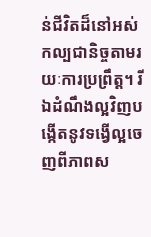ន់ជីវិតដ៏នៅអស់កល្បជានិច្ចតាមរយៈការប្រព្រឹត្ត។ រីឯដំណឹងល្អវិញបង្កើតនូវទង្វើល្អចេញពីភាពស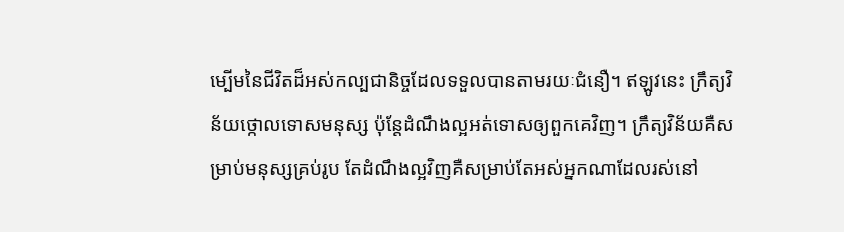ម្បើមនៃជីវិតដ៏អស់កល្បជានិច្ចដែលទទួលបានតាមរយៈជំនឿ។ ឥឡូវនេះ ក្រឹត្យវិន័យថ្កោលទោសមនុស្ស ប៉ុន្តែដំណឹងល្អអត់ទោសឲ្យពួកគេវិញ។ ក្រឹត្យវិន័យគឺសម្រាប់មនុស្សគ្រប់រូប តែដំណឹងល្អវិញគឺសម្រាប់តែអស់អ្នកណាដែលរស់នៅ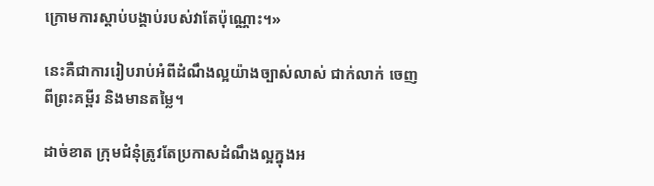ក្រោមការស្ដាប់បង្គាប់របស់វាតែប៉ុណ្ណោះ។»

នេះគឺជាការរៀបរាប់អំពីដំណឹងល្អយ៉ាងច្បាស់លាស់ ជាក់លាក់ ចេញពីព្រះគម្ពីរ និងមានតម្លៃ។

ដាច់ខាត ក្រុមជំនុំត្រូវតែប្រកាសដំណឹងល្អក្នុងអ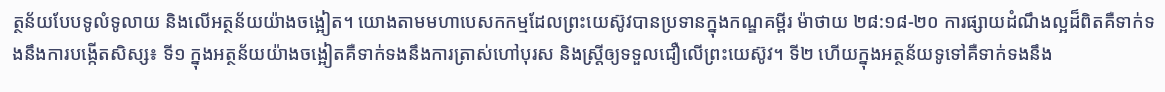ត្ថន័យបែបទូលំទូលាយ និងលើអត្ថន័យយ៉ាងចង្អៀត។ យោងតាមមហាបេសកកម្មដែលព្រះយេស៊ូវបានប្រទានក្នុងកណ្ឌគម្ពីរ ម៉ាថាយ ២៨:១៨-២០ ការផ្សាយដំណឹងល្អដ៏ពិតគឺទាក់ទងនឹងការបង្កើតសិស្ស៖ ទី១ ក្នុងអត្ថន័យយ៉ាងចង្អៀតគឺទាក់ទងនឹងការត្រាស់ហៅបុរស និងស្ត្រីឲ្យទទួលជឿលើព្រះយេស៊ូវ។ ទី២ ហើយក្នុងអត្ថន័យទូទៅគឺទាក់ទងនឹង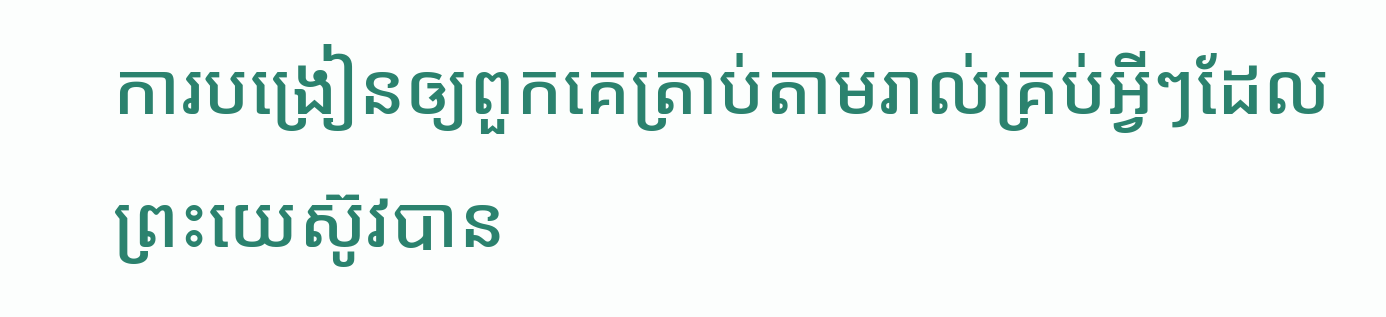ការបង្រៀនឲ្យពួកគេត្រាប់តាមរាល់គ្រប់អ្វីៗដែលព្រះយេស៊ូវបាន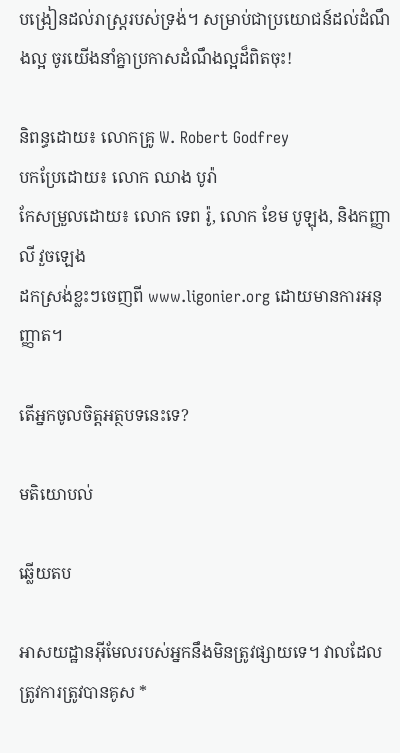បង្រៀនដល់រាស្ត្ររបស់ទ្រង់។ សម្រាប់ជាប្រយោជន៍ដល់ដំណឹងល្អ ចូរយើងនាំគ្នាប្រកាសដំណឹងល្អដ៏ពិតចុះ!

និពន្ធដោយ៖ លោកគ្រូ W. Robert Godfrey
បកប្រែដោយ៖ លោក ឈាង បូរ៉ា
កែសម្រួលដោយ៖ លោក ទេព រ៉ូ, លោក ខែម បូឡុង, និងកញ្ញា លី វួចឡេង
ដកស្រង់ខ្លះៗចេញពី www.ligonier.org ដោយមានការអនុញ្ញាត។

តើអ្នកចូលចិត្តអត្ថបទនេះទេ?

មតិយោបល់

ឆ្លើយតប

អាសយដ្ឋានអ៊ីមែលរបស់អ្នកនឹងមិនត្រូវផ្សាយទេ។ វាលដែលត្រូវការត្រូវបានគូស *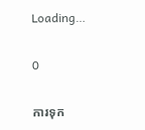Loading…

0

ការទុក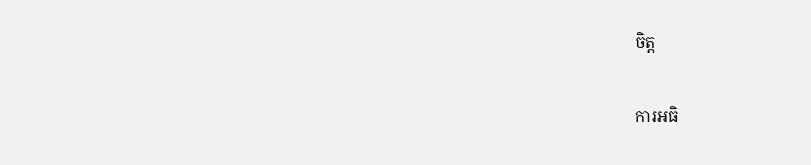ចិត្ត

ការអធិ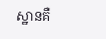ស្ឋានគឺ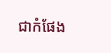ជាកំផែង